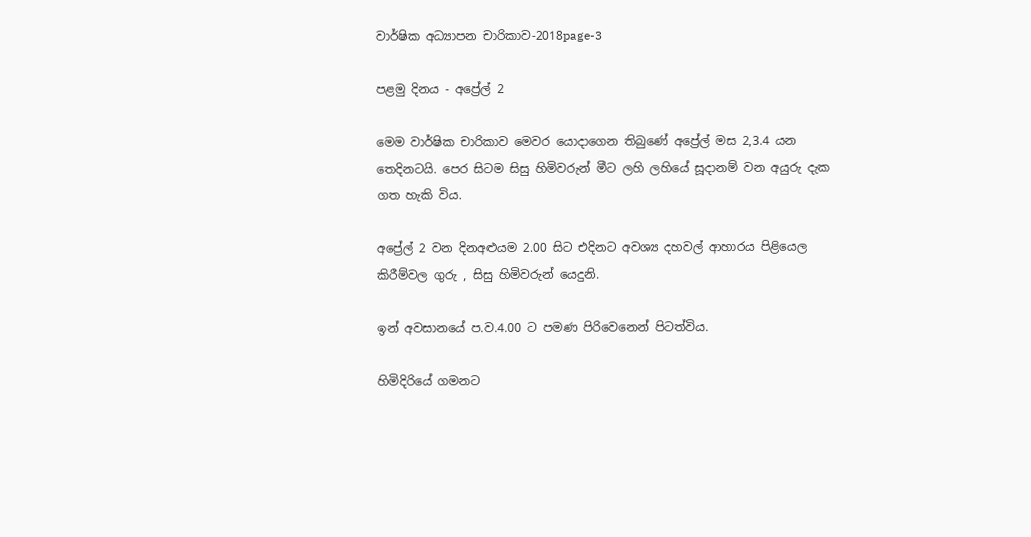වාර්ෂික අධ්‍යාපන චාරිකාව-2018page-3

පළමු දිනය - අප්‍රේල් 2

මෙම වාර්ෂික චාරිකාව මෙවර යොදාගෙන තිබුණේ අප්‍රේල් මස 2,3.4 යන තෙදිනටයි. පෙර සිටම සිසු හිමිවරුන් මීට ලහි ලහියේ සූදානම් වන අයුරු දැක ගත හැකි විය.

අප්‍රේල් 2 වන දිනඅළුයම 2.00 සිට එදිනට අවශ්‍ය දහවල් ආහාරය පිළියෙල කිරීම්වල ගුරු , සිසු හිමිවරුන් යෙදුනි.

ඉන් අවසානයේ ප.ව.4.00 ට පමණ පිරිවෙනෙන් පිටත්විය.

හිමිදිරියේ ගමනට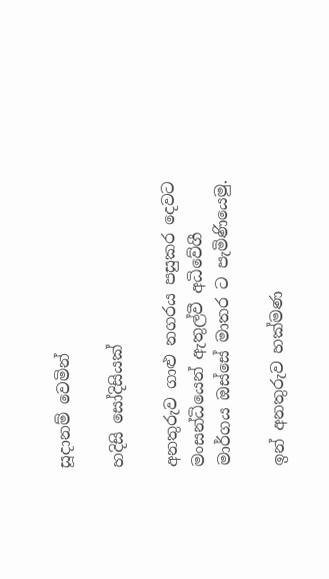සූදානම් වෙමින්

හදිසි සෝදිසියක්

අනතුරුව ගාළු නගරය පසුකර දෙවට මංසන්ධියෙන් ඇතුල්වී අධිවේගී මාර්ගය ඔස්සේ මාතර ට පැමිණියෙමු.

ඉන් අනතුරුව හක්මණ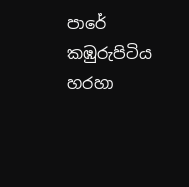පාරේ කඹුරුපිටිය හරහා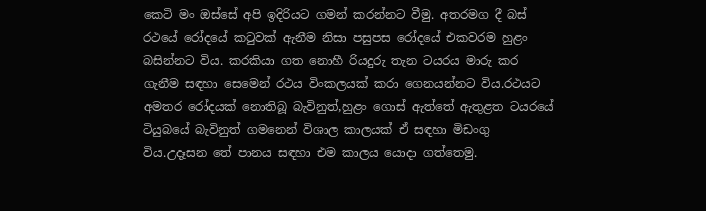කෙටි මං ඔස්සේ අපි ඉදිරියට ගමන් කරන්නට වීමු. අතරමග දී බස් රථයේ රෝදයේ කටුවක් ඇනීම නිසා පසුපස රෝදයේ එකවරම හුළං බසින්නට විය. කරකියා ගත නොහී රියදුරු තැන ටයරය මාරු කර ගැනීම සඳහා සෙමෙන් රථය විංකලයක් කරා ගෙනයන්නට විය.රථයට අමතර රෝදයක් නොතිබූ බැවිනුත්,හුළං ගොස් ඇත්තේ ඇතුළත ටයරයේ ටියුබයේ බැවිනුත් ගමනෙන් විශාල කාලයක් ඒ සඳහා මිඩංගු විය.උදෑසන තේ පානය සඳහා එම කාලය යොදා ගත්තෙමු.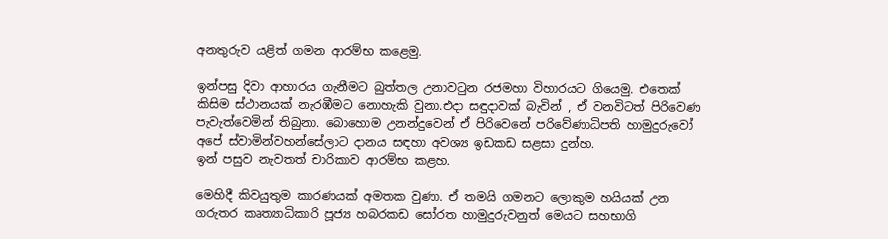අනතුරුව යළිත් ගමන ආරම්භ කළෙමු.

ඉන්පසු දිවා ආහාරය ගැනීමට බුත්තල උනාවටුන රජමහා විහාරයට ගියෙමු. එතෙක් කිසිම ස්ථානයක් නැරඹීමට නොහැකි වුනා.එදා සඳුදාවක් බැවින් , ඒ වනවිටත් පිරිවෙණ පැවැත්වෙමින් තිබුනා. බොහොම උනන්දුවෙන් ඒ පිරිවෙනේ පරිවේණාධිපති හාමුදුරුවෝ අපේ ස්වාමින්වහන්සේලාට දානය සඳහා අවශ්‍ය ඉඩකඩ සළසා දුන්හ.
ඉන් පසුව නැවතත් චාරිකාව ආරම්භ කළහ.

මෙහිදී කිවයුතුම කාරණයක් අමතක වුණා. ඒ තමයි ගමනට ලොකුම හයියක් උන ගරුතර කෘත්‍යාධිකාරි පූජ්‍ය හබරකඩ සෝරත හාමුදුරුවනුත් මෙයට සහභාගි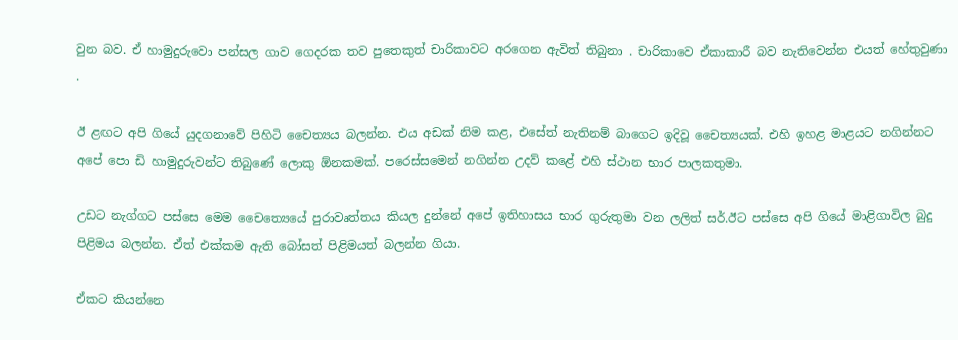වුන බව. ඒ හාමුදුරුවො පන්සල ගාව ගෙදරක තව පුතෙකුත් චාරිකාවට අරගෙන ඇවිත් තිබුනා . චාරිකාවෙ ඒකාකාරී බව නැතිවෙන්න එයත් හේතුවුණා .

ඊ ළඟට අපි ගියේ යුදගනාවේ පිහිටි චෛත්‍යය බලන්න. එය අඩක් නිම කළ, එසේත් නැතිනම් බාගෙට ඉදිවූ චෛත්‍යයක්. එහි ඉහළ මාළයට නගින්නට අපේ පො ඩි හාමුදුරුවන්ට තිබු‍ණේ ලොකු ඕනකමක්. පරෙස්සමෙන් නගින්න උදව් කළේ එහි ස්ථාන භාර පාලකතුමා.

උඩට නැග්ගට පස්සෙ මෙම චෛත්‍යෙයේ පුරාවෘත්තය කියල දුන්නේ අපේ ඉතිහාසය භාර ගුරුතුමා වන ලලිත් සර්.ඊට පස්සෙ අපි ගියේ මාළිගාවිල බුදු පිළිමය බලන්න. ඒත් එක්කම ඇති බෝසත් පිළිමයත් බලන්න ගියා.

ඒකට කියන්නෙ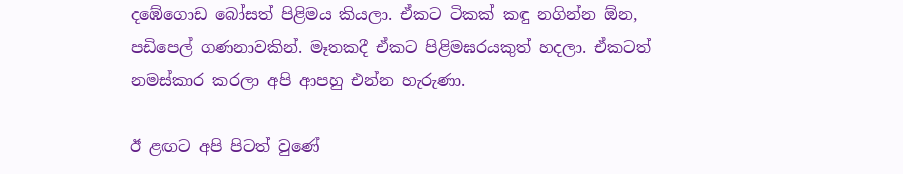දඹේගොඩ බෝසත් පිළිමය කියලා. ඒකට ටිකක් කඳු නගින්න ඕන, පඩිපෙල් ගණනාවකින්. මෑතකදී ඒකට පිළිමඝරයකුත් හදලා. ඒකටත් නමස්කාර කරලා අපි ආපහු එන්න හැරුණා.

ඊ ළඟට අපි පිටත් වුණේ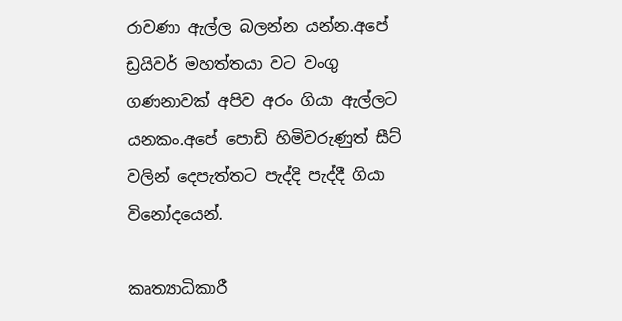රාවණා ඇල්ල බලන්න යන්න.අපේ ඩ්‍රයිවර් මහත්තයා වට වංගු ගණනාවක් අපිව අරං ගියා ඇල්ලට යනකං.අපේ පොඩි හිමිවරුණුත් සීට් වලින් දෙපැත්තට පැද්දි පැද්දී ගියා විනෝදයෙන්.

කෘත්‍යාධිකාරී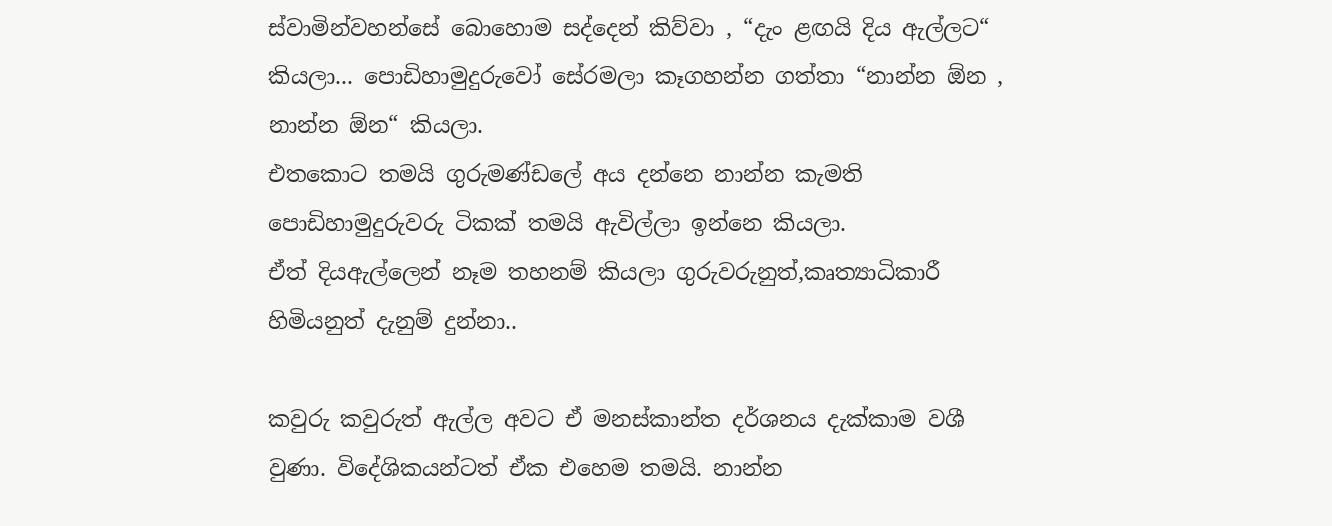ස්වාමින්වහන්සේ බොහොම සද්දෙන් කිව්වා , “දැං ළඟයි දිය ඇල්ලට“ කියලා... පොඩිහාමුදුරුවෝ සේරමලා කෑගහන්න ගත්තා “නාන්න ඕන , නාන්න ඕන“ කියලා.
එතකොට තමයි ගුරුමණ්ඩලේ අය දන්නෙ නාන්න කැමති පොඩිහාමුදුරුවරු ටිකක් තමයි ඇවිල්ලා ඉන්නෙ කියලා.
ඒත් දියඇල්ලෙන් නෑම තහනම් කියලා ගුරුවරුනුත්,කෘත්‍යාධිකාරී හිමියනුත් දැනුම් දුන්නා..

කවුරු කවුරුත් ඇල්ල අවට ඒ මනස්කාන්ත දර්ශනය දැක්කාම වශී වුණා. විදේශිකයන්ටත් ඒක එහෙම තමයි. නාන්න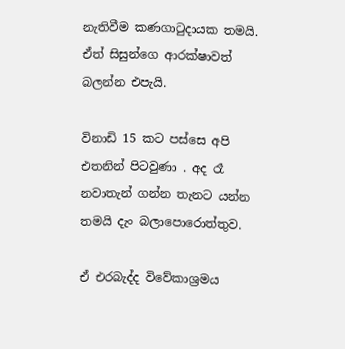නැතිවීම කණගාටුදායක තමයි. ඒත් සිසුන්ගෙ ආරක්ෂාවත් බලන්න එපැයි.

විනාඩි 15 කට පස්සෙ අපි එතනින් පිටවුණා . අද රෑ නවාතැන් ගන්න තැනට යන්න තමයි දැං බලාපොරොත්තුව.

ඒ එරබැද්ද විවේකාශ්‍රමය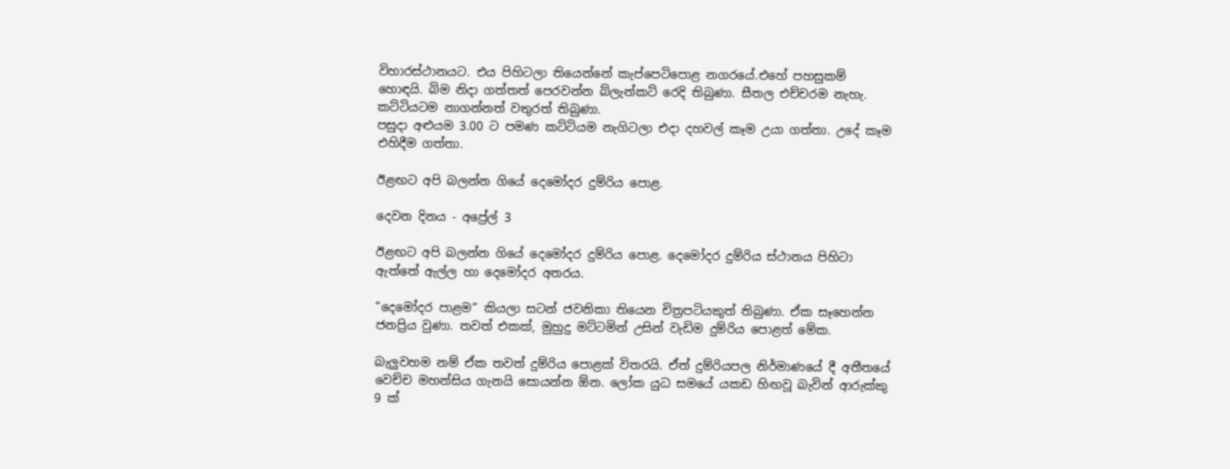විහාරස්ථානයට. එය පිහිටලා තියෙන්නේ කැප්පෙටිපොළ නගරයේ.එහේ පහසුකම් හොඳයි. බිම නිදා ගත්තත් පෙරවන්න බ්ලැන්කට් රෙදි තිබුණා. සීතල එච්චරම නැහැ. කට්ටියටම නාගන්නත් වතුරත් තිබුණා.
පසුදා අළුයම 3.00 ට පමණ කට්ටියම නැගිටලා එදා දහවල් කෑම උයා ගත්තා. උදේ කෑම එහිදීම ගත්තා.

ඊළඟට අපි බලන්න ගියේ දෙමෝදර දුම්රිය පොළ.

දෙවන දිනය - අප්‍රේල් 3

ඊළඟට අපි බලන්න ගියේ දෙමෝදර දුම්රිය පොළ. දෙමෝදර දුම්රිය ස්ථානය පිහිටා ඇත්තේ ඇල්ල හා දෙමෝදර අතරය.

“දෙමෝදර පාළම“ කියලා සටන් ජවනිකා තියෙන චිත්‍රපටියකුත් තිබුණා. ඒක සෑහෙන්න ජනප්‍රිය වුණා. තවත් එකක්, මුහුදු මට්ටමින් උසින් වැඩිම දුම්රිය පොළත් මේක.

බැලුවහම නම් ඒක තවත් දුම්රිය පොළක් විතරයි. ඒත් දුම්රියපල නිර්මාණයේ දී අතීතයේ වෙච්ච මහන්සිය ගැනයි සොයන්න ඕන. ලෝක යුධ සමයේ යකඩ හිඟවූ බැවින් ආරුක්කු 9 ක්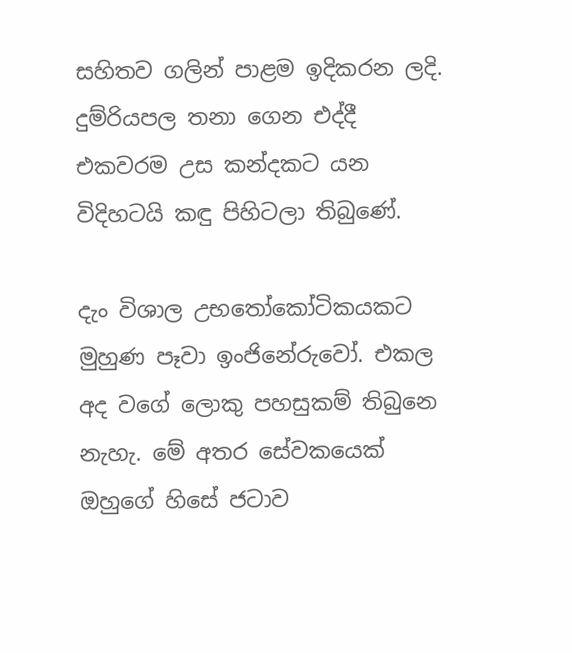සහිතව ගලින් පාළම ඉදිකරන ලදි. දුම්රියපල තනා ගෙන එද්දී එකවරම උස කන්දකට යන විදිහටයි කඳු පිහිටලා තිබුණේ.

දැං විශාල උභතෝකෝටිකයකට මුහුණ පෑවා ඉංජිනේරුවෝ. එකල අද වගේ ලොකු පහසුකම් තිබුනෙ නැහැ. මේ අතර සේවකයෙක් ඔහුගේ හිසේ ජටාව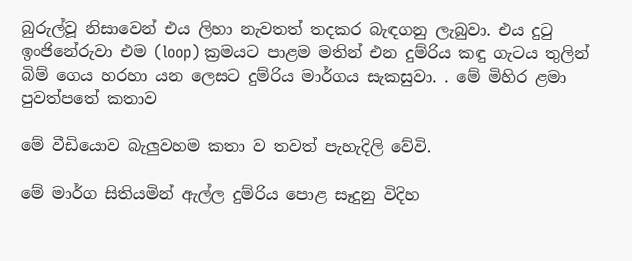බුරුල්වූ නිසාවෙන් එය ලිහා නැවතත් තදකර බැඳගනු ලැබුවා. එය දුටු ඉංජිනේරුවා එම (loop) ක්‍රමයට පාළම මතින් එන දුම්රිය කඳු ගැටය තුලින් බිම් ගෙය හරහා යන ලෙසට දුම්රිය මාර්ගය සැකසුවා. . මේ මිහිර ළමා පුවත්පතේ කතාව

මේ වීඩියොව බැලුවහම කතා ව තවත් පැහැදිලි වේවි.

මේ මාර්ග සිතියමින් ඇල්ල දුම්රිය පොළ සෑදුනු විදිහ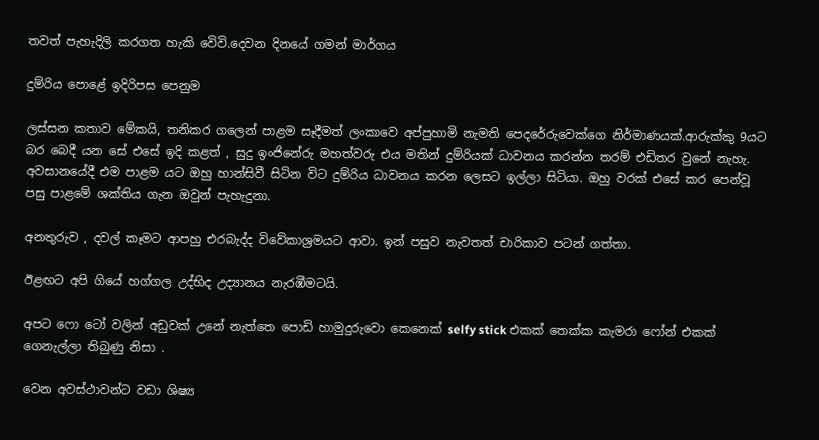තවත් පැහැදිලි කරගත හැකි වෙිවි.දෙවන දිනයේ ගමන් මාර්ගය

දුම්රිය පොළේ ඉදිරිපස පෙනුම

ලස්සන කතාව මේකයි, තනිකර ගලෙන් පාළම සෑදීමත් ලංකාවෙ අප්පුහාමි නැමති පෙදරේරුවෙක්ගෙ නිර්මාණයක්.ආරුක්කු 9යට බර බෙදී යන සේ එසේ ඉදි කළත් , සුදු ඉංජිනේරු මහත්වරු එය මතින් දුම්රියක් ධාවනය කරන්න තරම් එඩිතර වුනේ නැහැ. අවසානයේදී එම පාළම යට ඔහු හාන්සිවී සිටින විට දුම්රිය ධාවනය කරන ලෙසට ඉල්ලා සිටියා. ඔහු වරක් එසේ කර පෙන්වූ පසු පාළමේ ශක්තිය ගැන ඔවුන් පැහැදුනා.

අනතුරුව , දවල් කෑමට ආපහු එරබැද්ද විවේකාශ්‍රමයට ආවා. ඉන් පසුව නැවතත් චාරිකාව පටන් ගත්තා.

ඊළඟට අපි ගියේ හග්ගල උද්භිද උද්‍යානය නැරඹීමටයි.

අපට ෆො ටෝ වලින් අඩුවක් උනේ නැත්තෙ පොඩි හාමුදුරුවො කෙනෙක් selfy stick එකක් තෙක්ක කැමරා ෆෝන් එකක් ගෙනැල්ලා තිබුණු නිසා .

වෙන අවස්ථාවන්ට වඩා ශිෂ්‍ය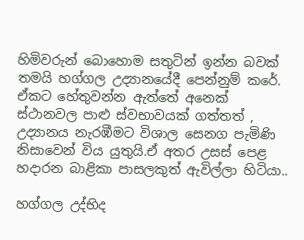හිමිවරුන් බොහොම සතුටින් ඉන්න බවක් තමයි හග්ගල උද්‍යානයේදී පෙන්නුම් කරේ. ඒකට හේතුවන්න ඇත්තේ අනෙක් ස්ථානවල පාළු ස්වභාවයක් ගත්තත් , උද්‍යානය නැරඹීමට විශාල සෙනග පැමිණි නිසාවෙන් විය යුතුයි.ඒ අතර උසස් පෙළ හදාරන බාළිකා පාසලකුත් ඇවිල්ලා හිටියා..

හග්ගල උද්භිද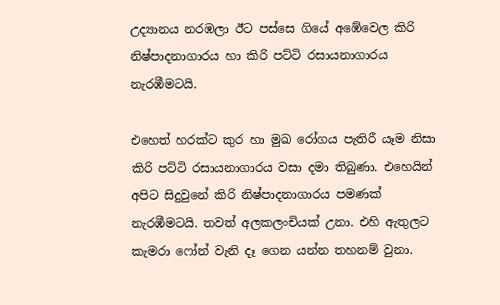උද්‍යානය නරඹලා ඊට පස්සෙ ගියේ අඹේවෙල කිරි නිෂ්පාදනාගාරය හා කිරි පට්ටි රසායනාගාරය නැරඹීමටයි.

එහෙත් හරක්ට කුර හා මුඛ රෝගය පැතිරී යෑම නිසා කිරි පට්ටි රසායනාගාරය වසා දමා තිබුණා. එහෙයින් අපිට සිදුවුනේ කිරි නිෂ්පාදනාගාරය පමණක් නැරඹීමටයි. තවත් අලකලංචියක් උනා. එහි ඇතුලට කැමරා ෆෝන් වැනි දෑ ගෙන යන්න තහනම් වුනා.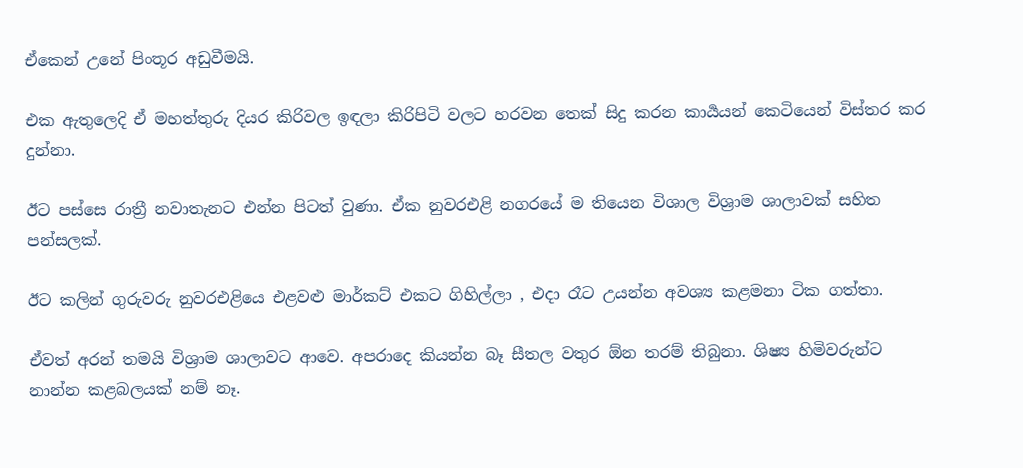ඒකෙන් උනේ පිංතූර අඩුවීමයි.

එක ඇතුලෙදි ඒ මහත්තුරු දියර කිරිවල ඉඳලා කිරිපිටි වලට හරවන තෙක් සිදු කරන කාර්‍යයන් කෙටියෙන් විස්තර කර දුන්නා.

ඊට පස්සෙ රාත්‍රී නවාතැනට එන්න පිටත් වුණා. ඒක නුවරඑළි නගරයේ ම තියෙන විශාල විශ්‍රාම ශාලාවක් සහිත පන්සලක්.

ඊට කලින් ගුරුවරු නුවරඑළියෙ එළවළු මාර්කට් එකට ගිහිල්ලා , එදා රෑට උයන්න අවශ්‍ය කළමනා ටික ගත්තා.

ඒවත් අරන් තමයි විශ්‍රාම ශාලාවට ආවෙ. අපරාදෙ කියන්න බෑ සීතල වතුර ඕන තරම් තිබුනා. ශිෂ්‍ය හිමිවරුන්ට නාන්න කළබලයක් නම් නෑ.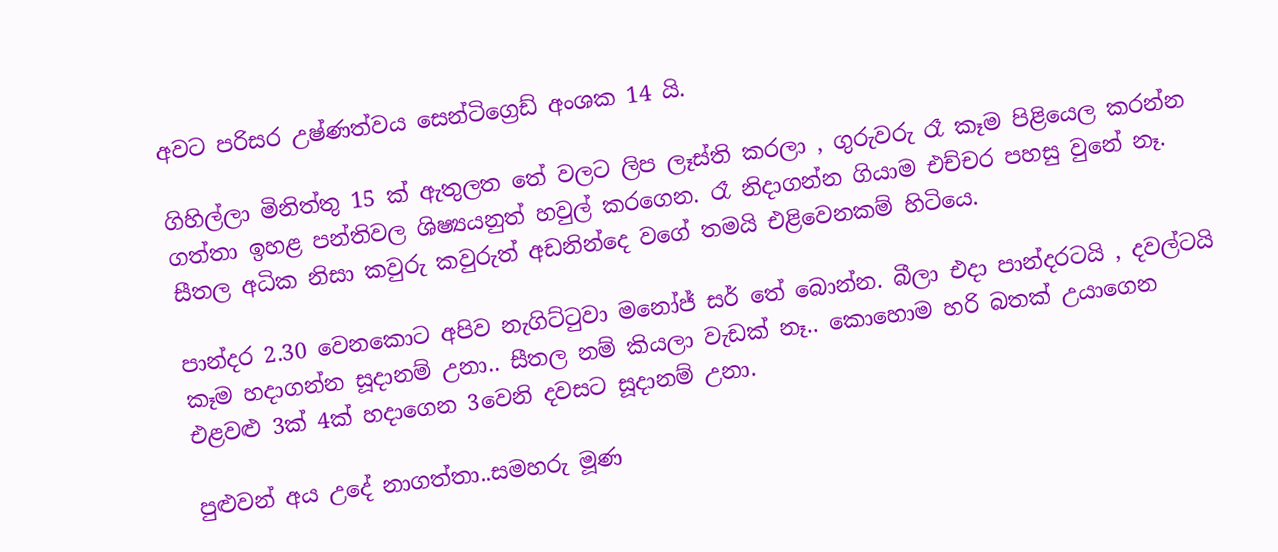අවට පරිසර උෂ්ණත්වය සෙන්ටිග්‍රෙඩ් අංශක 14 යි.

ගිහිල්ලා මිනිත්තු 15 ක් ඇතුලත තේ වලට ලිප ලෑස්ති කරලා , ගුරුවරු රෑ කෑම පිළියෙල කරන්න ගත්තා ඉහළ පන්තිවල ශිෂ්‍යයනුත් හවුල් කරගෙන. රෑ නිදාගන්න ගියාම එච්චර පහසු වුනේ නෑ. සීතල අධික නිසා කවුරු කවුරුත් අඩනින්දෙ වගේ තමයි එළිවෙනකම් හිටියෙ.

පාන්දර 2.30 වෙනකොට අපිව නැගිට්ටුවා මනෝජ් සර් තේ බොන්න. බීලා එදා පාන්දරටයි , දවල්ටයි කෑම හදාගන්න සූදානම් උනා.. සීතල නම් කියලා වැඩක් නෑ.. කොහොම හරි බතක් උයාගෙන එළවළු 3ක් 4ක් හදාගෙන 3වෙනි දවසට සූදානම් උනා.

පුළුවන් අය උදේ නාගත්තා..සමහරු මූණ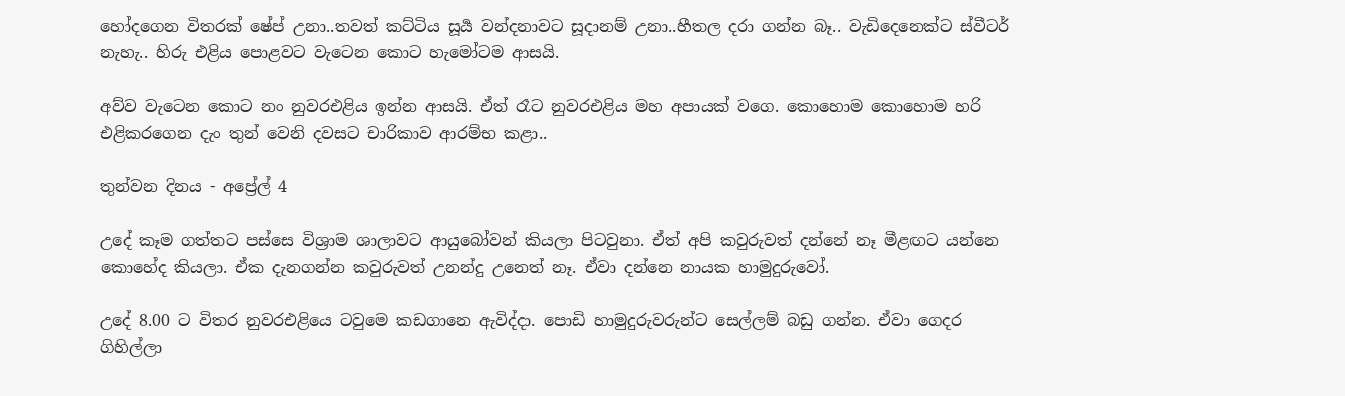හෝදගෙන විතරක් ෂේප් උනා..තවත් කට්ටිය සූර්‍ය වන්දනාවට සූදානම් උනා..හීතල දරා ගන්න බෑ.. වැඩිදෙනෙක්ට ස්වීටර් නැහැ.. හිරු එළිය පොළවට වැටෙන කොට හැමෝටම ආසයි.

අව්ව වැටෙන කොට නං නුවරඑළිය ඉන්න ආසයි. ඒත් රෑට නුවරඑළිය මහ අපායක් වගෙ. කොහොම කොහොම හරි එළිකරගෙන දැං තුන් වෙනි දවසට චාරිකාව ආරම්භ කළා..

තුන්වන දිනය - අප්‍රේල් 4

උදේ කෑම ගත්තට පස්සෙ විශ්‍රාම ශාලාවට ආයුබෝවන් කියලා පිටවුනා. ඒත් අපි කවුරුවත් දන්නේ නෑ මීළඟට යන්නෙ කොහේද කියලා. ඒක දැනගන්න කවුරුවත් උනන්දු උනෙත් නෑ. ඒවා දන්නෙ නායක හාමුදුරුවෝ.

උදේ 8.00 ට විතර නුවරඑළියෙ ටවුමෙ කඩගානෙ ඇවිද්දා. පොඩි හාමුදුරුවරුන්ට සෙල්ලම් බඩු ගන්න. ඒවා ගෙදර ගිහිල්ලා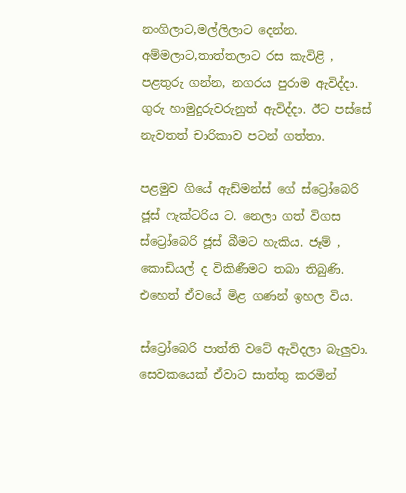නංගිලාට,මල්ලිලාට දෙන්න. අම්මලාට,තාත්තලාට රස කැවිළි , පළතුරු ගන්න, නගරය පුරාම ඇවිද්දා. ගුරු හාමුදුරුවරුනුත් ඇවිද්දා. ඊට පස්සේ නැවතත් චාරිකාව පටන් ගත්තා.

පළමුව ගියේ ඇඩ්මන්ස් ගේ ස්ට්‍රෝබෙරි ජූස් ෆැක්ටරිය ට. නෙලා ගත් විගස ස්ට්‍රෝබෙරි ජූස් බීමට හැකිය. ජෑම් , කොඩියල් ද විකිණීමට තබා තිබුණි. එහෙත් ඒවයේ මිළ ගණන් ඉහල විය.

ස්ට්‍රෝබෙරි පාත්ති වටේ ඇවිදලා බැලුවා. සෙවකයෙක් ඒවාට සාත්තු කරමින්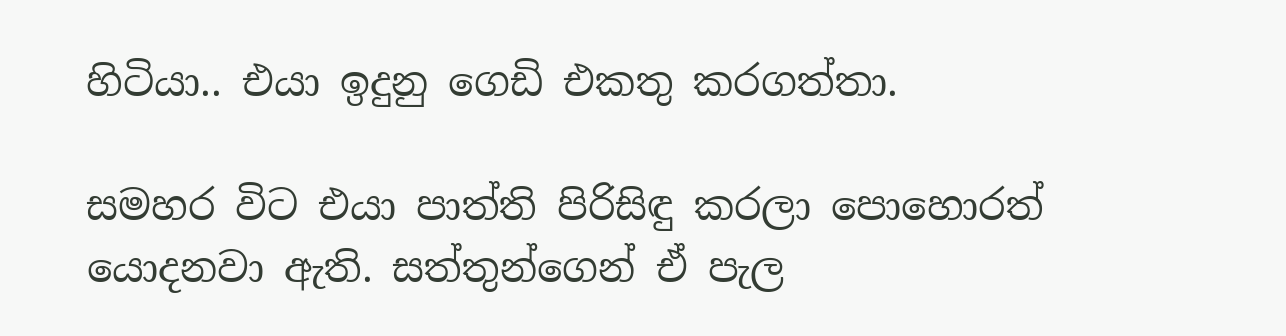හිටියා.. එයා ඉදුනු ගෙඩි එකතු කරගත්තා.

සමහර විට එයා පාත්ති පිරිසිඳු කරලා පොහොරත් යොදනවා ඇති. සත්තුන්ගෙන් ඒ පැල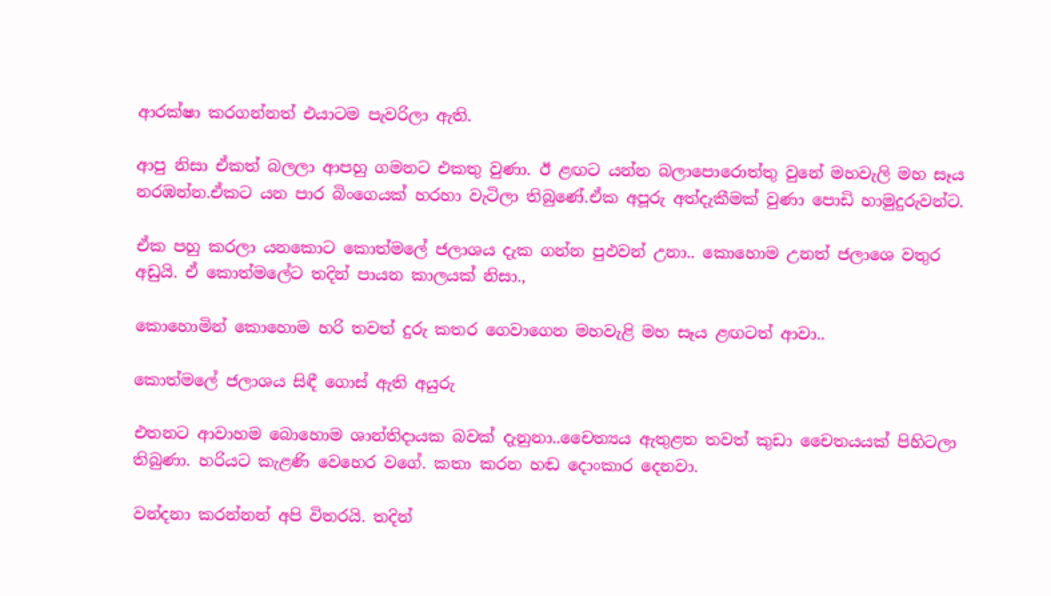ආරක්ෂා කරගන්නත් එයාටම පැවරිලා ඇති.

ආපු නිසා ඒකත් බලලා ආපහු ගමනට එකතු වුණා. ඊ ළඟට යන්න බලාපොරොත්තු වුනේ මහවැලි මහ සෑය නරඹන්න.ඒකට යන පාර බිංගෙයක් හරහා වැටිලා තිබුණේ.ඒක අපූරු අත්දැකීමක් වුණා පොඩි හාමුදුරුවන්ට.

ඒක පහු කරලා යනකොට කොත්මලේ ජලාශය දැක ගන්න පුඵවන් උනා.. කොහොම උනත් ජලාශෙ වතුර අඩුයි. ඒ කොත්මලේට තදින් පායන කාලයක් නිසා.,

කොහොමින් කොහොම හරි තවත් දුරු කතර ගෙවාගෙන මහවැළි මහ සෑය ළඟටත් ආවා..

කොත්මලේ ජලාශය සිඳී ගොස් ඇති අයුරු

එතනට ආවාහම බොහොම ශාන්තිදායක බවක් දැනුනා..චෛත්‍යය ඇතුළත තවත් කුඩා චෛතයයක් පිහිටලා තිබුණා. හරියට කැළණි වෙහෙර වගේ. කතා කරන හඬ දොංකාර දෙනවා.

වන්දනා කරන්නන් අපි විතරයි. තදින්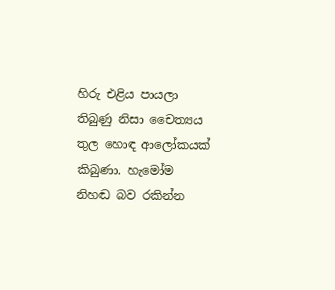හිරු එළිය පායලා තිබුණු නිසා චෛත්‍යය තුල හොඳ ආලෝකයක් කිබුණා. හැමෝම නිහඬ බව රකින්න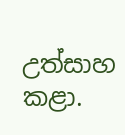උත්සාහ කළා.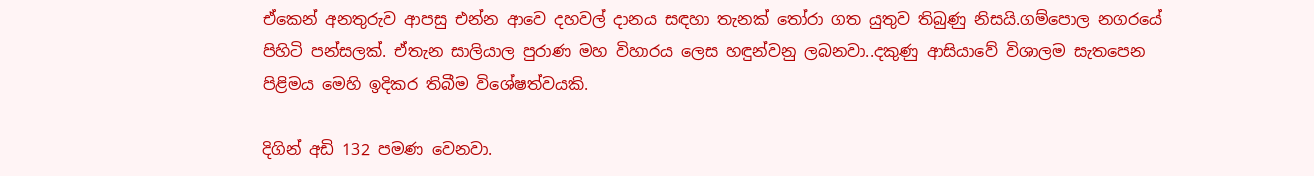ඒකෙන් අනතුරුව ආපසු එන්න ආවෙ දහවල් දානය සඳහා තැනක් තෝරා ගත යුතුව තිබුණු නිසයි.ගම්පොල නගරයේ පිහිටි පන්සලක්. ඒතැන සාලියාල පුරාණ මහ විහාරය ලෙස හඳුන්වනු ලබනවා..දකුණු ආසියාවේ විශාලම සැතපෙන පිළිමය මෙහි ඉදිකර තිබීම විශේෂත්වයකි.

දිගින් අඩි 132 පමණ වෙනවා.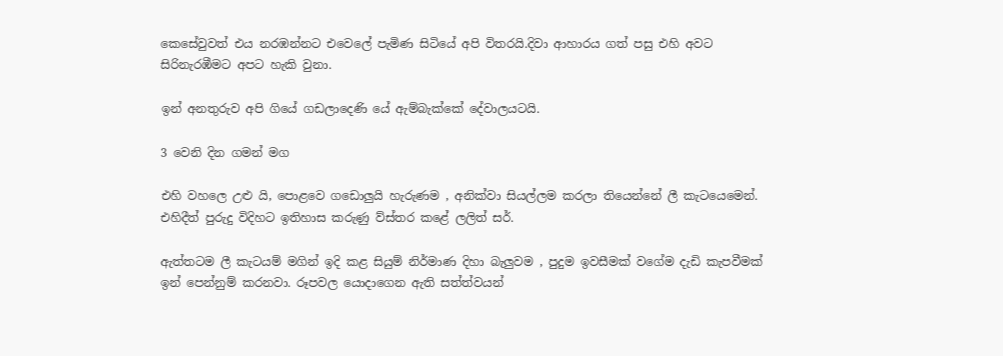කෙසේවුවත් එය නරඹන්නට එවෙලේ පැමිණ සිටියේ අපි විතරයි.දිවා ආහාරය ගත් පසු එහි අවට සිරිනැරඹීමට අපට හැකි වුනා.

ඉන් අනතුරුව අපි ගියේ ගඩලාදෙණි‍ යේ ඇම්බැක්කේ දේවාලයටයි.

3 වෙනි දින ගමන් මග

එහි වහලෙ උළු යි, පොළවෙ ගඩොලුයි හැරුණම , අනික්වා සියල්ලම කරලා තියෙන්නේ ලී කැටයෙමෙන්. එහිදීත් පුරුදු විදිහට ඉතිහාස කරුණු ව්ස්තර කළේ ලලිත් සර්.

ඇත්තටම ලී කැටයම් මගින් ඉදි කළ සියුම් නිර්මාණ දිහා බැලුවම , පුදුම ඉවසීමක් වගේම දැඩි කැපවීමක් ඉන් පෙන්නුම් කරනවා. රූපවල යොදාගෙන ඇති සත්ත්වයන්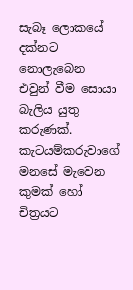සැබෑ ලොකයේ දක්නට නොලැබෙන එවුන් වීම සොයා බැලිය යුතු කරුණක්. කැටයම්කරුවාගේ මනසේ මැවෙන කුමක් හෝ චිත්‍රයට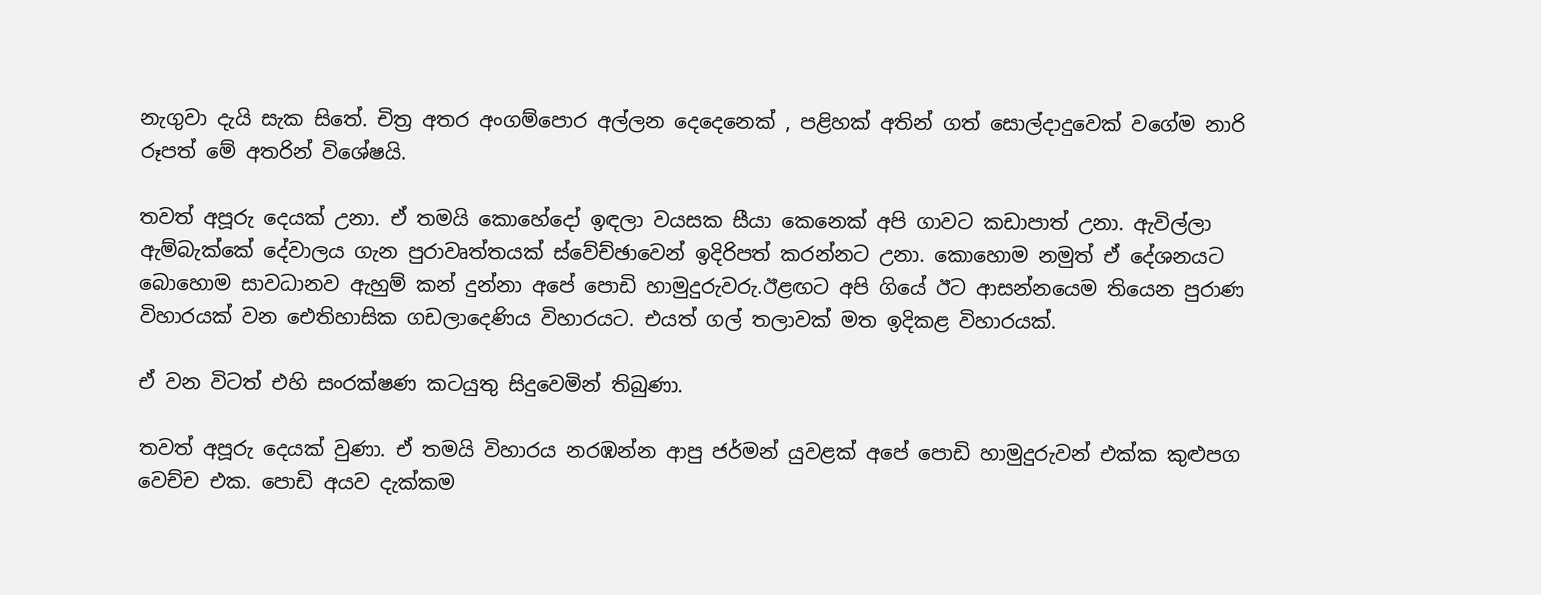නැගුවා දැයි සැක සිතේ. චිත්‍ර අතර අංගම්පොර අල්ලන දෙදෙනෙක් , පළිහක් අතින් ගත් සොල්දාදුවෙක් වගේම නාරි රූපත් මේ අතරින් විශේෂයි.

තවත් අපූරු දෙයක් උනා. ඒ තමයි කොහේදෝ ඉඳලා වයසක සීයා කෙනෙක් අපි ගාවට කඩාපාත් උනා. ඇවිල්ලා ඇම්බැක්කේ දේවාලය ගැන පුරාවෘත්තයක් ස්වේච්ඡාවෙන් ඉදිරිපත් කරන්නට උනා. කොහොම නමුත් ඒ දේශනයට බොහොම සාවධානව ඇහුම් කන් දුන්නා අපේ පොඩි හාමුදුරුවරු.ඊළඟට අපි ගියේ ඊට ආසන්නයෙම තියෙන පුරාණ විහාරයක් වන ඓතිහාසික ගඩලාදෙණිය විහාරයට. එයත් ගල් තලාවක් මත ඉදිකළ විහාරයක්.

ඒ වන විටත් එහි සංරක්ෂණ කටයුතු සිදුවෙමින් තිබුණා.

තවත් අපූරු දෙයක් වුණා. ඒ තමයි විහාරය නරඹන්න ආපු ජර්මන් යුවළක් අපේ පොඩි හාමුදුරුවන් එක්ක කුළුපග වෙච්ච එක. පොඩි අයව දැක්කම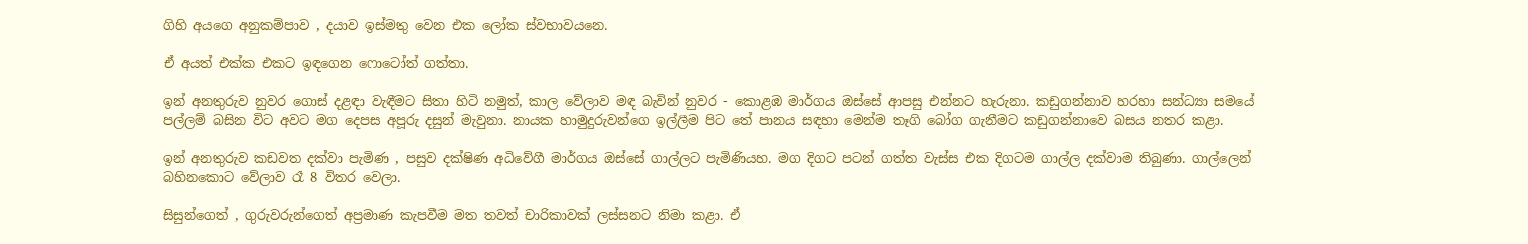ගිහි අයගෙ අනුකම්පාව , දයාව ඉස්මතු වෙන එක ලෝක ස්වභාවයනෙ.

ඒ අයත් එක්ක එකට ඉඳගෙන ෆොටෝත් ගත්තා.

ඉන් අනතුරුව නුවර ගොස් දළඳා වැඳීමට සිතා හිටි නමුත්, කාල වේලාව මඳ බැවින් නුවර - කොළඹ මාර්ගය ඔස්සේ ආපසු එන්නට හැරුනා. කඩුගන්නාව හරහා සන්ධ්‍යා සමයේ පල්ලම් බසින විට අවට මග දෙපස අපූරු දසුන් මැවුනා. නායක හාමුදුරුවන්ගෙ ඉල්ලීම පිට තේ පානය සඳහා මෙන්ම තෑගි බෝග ගැනීමට කඩුගන්නාවෙ බසය නතර කළා.

ඉන් අනතුරුව කඩවත දක්වා පැමිණ , පසුව දක්ෂිණ අධිවේගී මාර්ගය ඔස්සේ ගාල්ලට පැමිණියහ. මග දිගට පටන් ගත්ත වැස්ස එක දිගටම ගාල්ල දක්වාම තිබුණා. ගාල්ලෙන් බහිනකොට වේලාව රෑ 8 විතර වෙලා.

සිසුන්ගෙත් , ගුරුවරුන්ගෙත් අප්‍රමාණ කැපවීම මත තවත් චාරිකාවක් ලස්සනට නිමා කළා. ඒ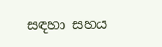සඳහා සහය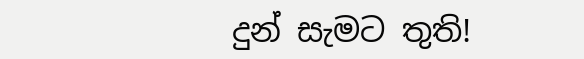දුන් සැමට තුති!